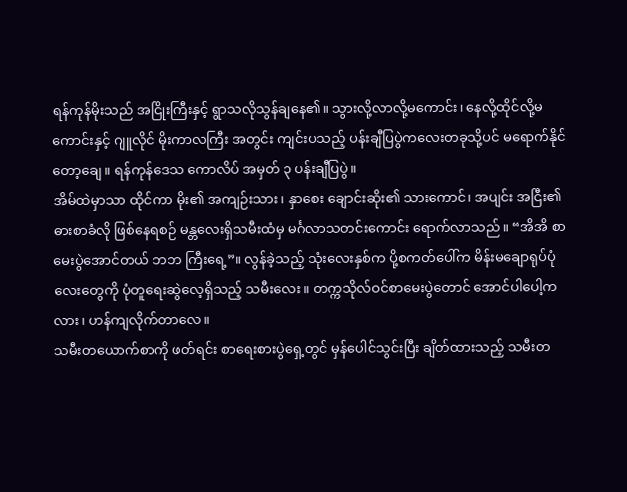ရန်ကုန်မိုးသည် အငြိုးကြီးနှင့် ရွာသလိုသွန်ချနေ၏။ သွားလို့လာလို့မကောင်း၊ နေလို့ထိုင်လို့မကောင်းနှင့် ဂျူလိုင် မိုးကာလကြီး အတွင်း ကျင်းပသည့် ပန်းချီပြပွဲကလေးတခုသို့ပင် မရောက်နိုင်တော့ချေ။ ရန်ကုန်ဒေသ ကောလိပ် အမှတ် ၃ ပန်းချီပြပွဲ။
အိမ်ထဲမှာသာ ထိုင်ကာ မိုး၏ အကျဉ်းသား၊ နှာစေး ချောင်းဆိုး၏ သားကောင်၊ အပျင်း အငြီး၏ ဓားစာခံလို ဖြစ်နေရစဉ် မန္တလေးရှိသမီးထံမှ မင်္ဂလာသတင်းကောင်း ရောက်လာသည်။ “အိအိ စာမေးပွဲအောင်တယ် ဘဘ ကြီးရေ့”။ လွန်ခဲ့သည့် သုံးလေးနှစ်က ပို့စကတ်ပေါ်က မိန်းမချောရုပ်ပုံလေးတွေကို ပုံတူရေးဆွဲလေ့ရှိသည့် သမီးလေး။ တက္ကသိုလ်ဝင်စာမေးပွဲတောင် အောင်ပါပေါ့ကလား၊ ဟန်ကျလိုက်တာလေ။
သမီးတယောက်စာကို ဖတ်ရင်း စာရေးစားပွဲရှေ့တွင် မှန်ပေါင်သွင်းပြီး ချိတ်ထားသည့် သမီးတ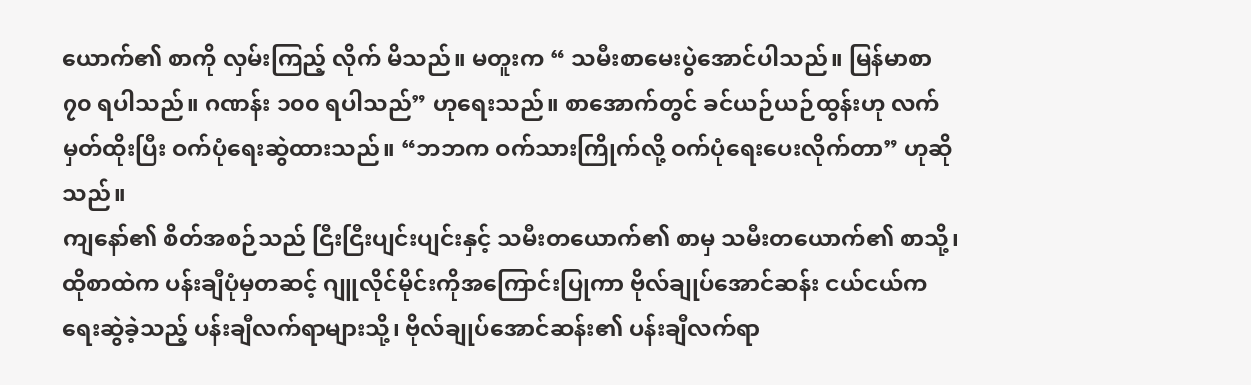ယောက်၏ စာကို လှမ်းကြည့် လိုက် မိသည်။ မတူးက “ သမီးစာမေးပွဲအောင်ပါသည်။ မြန်မာစာ ၇၀ ရပါသည်။ ဂဏန်း ၁၀၀ ရပါသည်” ဟုရေးသည်။ စာအောက်တွင် ခင်ယဉ်ယဉ်ထွန်းဟု လက်မှတ်ထိုးပြီး ဝက်ပုံရေးဆွဲထားသည်။ “ဘဘက ဝက်သားကြိုက်လို့ ဝက်ပုံရေးပေးလိုက်တာ” ဟုဆိုသည်။
ကျနော်၏ စိတ်အစဉ်သည် ငြီးငြီးပျင်းပျင်းနှင့် သမီးတယောက်၏ စာမှ သမီးတယောက်၏ စာသို့၊ ထိုစာထဲက ပန်းချီပုံမှတဆင့် ဂျူလိုင်မိုင်းကိုအကြောင်းပြုကာ ဗိုလ်ချုပ်အောင်ဆန်း ငယ်ငယ်ကရေးဆွဲခဲ့သည့် ပန်းချီလက်ရာများသို့၊ ဗိုလ်ချုပ်အောင်ဆန်း၏ ပန်းချီလက်ရာ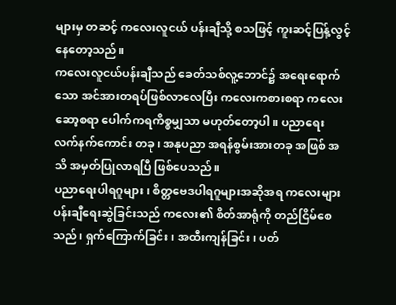များမှ တဆင့် ကလေးလူငယ် ပန်းချီသို့ စသဖြင့် ကူးဆင့်ပြန့်လွင့် နေတော့သည်။
ကလေးလူငယ်ပန်းချီသည် ခေတ်သစ်လူ့ဘောင်၌ အရေးရောက်သော အင်အားတရပ်ဖြစ်လာလေပြီး ကလေးကစားစရာ ကလေး ဆော့စရာ ပေါက်ကရကိစ္စမျှသာ မဟုတ်တော့ပါ။ ပညာရေး လက်နက်ကောင်း တခု၊ အနုပညာ အရန်စွမ်းအားတခု အဖြစ် အသိ အမှတ်ပြုလာရပြီ ဖြစ်ပေသည်။
ပညာရေးပါရဂူများ၊ စိတ္တဗေဒပါရဂူများအဆိုအရ ကလေးများပန်းချီရေးဆွဲခြင်းသည် ကလေး၏ စိတ်အာရုံကို တည်ငြိမ်စေသည်၊ ရှက်ကြောက်ခြင်း၊ အထီးကျန်ခြင်း၊ ပတ်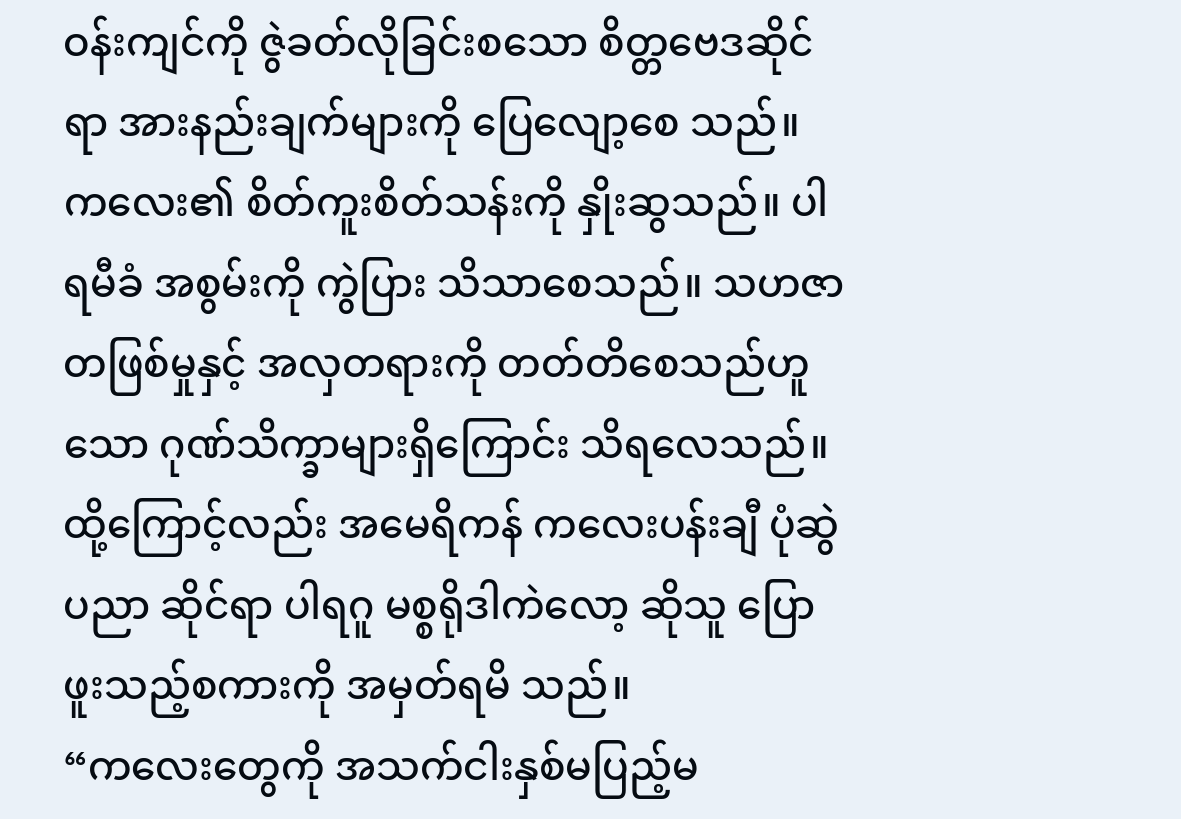ဝန်းကျင်ကို ဇွဲခတ်လိုခြင်းစသော စိတ္တဗေဒဆိုင်ရာ အားနည်းချက်များကို ပြေလျော့စေ သည်။ ကလေး၏ စိတ်ကူးစိတ်သန်းကို နှိုးဆွသည်။ ပါရမီခံ အစွမ်းကို ကွဲပြား သိသာစေသည်။ သဟဇာတဖြစ်မှုနှင့် အလှတရားကို တတ်တိစေသည်ဟူသော ဂုဏ်သိက္ခာများရှိကြောင်း သိရလေသည်။
ထို့ကြောင့်လည်း အမေရိကန် ကလေးပန်းချီ ပုံဆွဲပညာ ဆိုင်ရာ ပါရဂူ မစ္စရိုဒါကဲလော့ ဆိုသူ ပြောဖူးသည့်စကားကို အမှတ်ရမိ သည်။
“ကလေးတွေကို အသက်ငါးနှစ်မပြည့်မ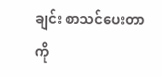ချင်း စာသင်ပေးတာကို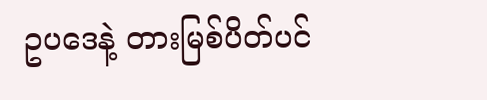ဥပဒေနဲ့ တားမြစ်ပိတ်ပင်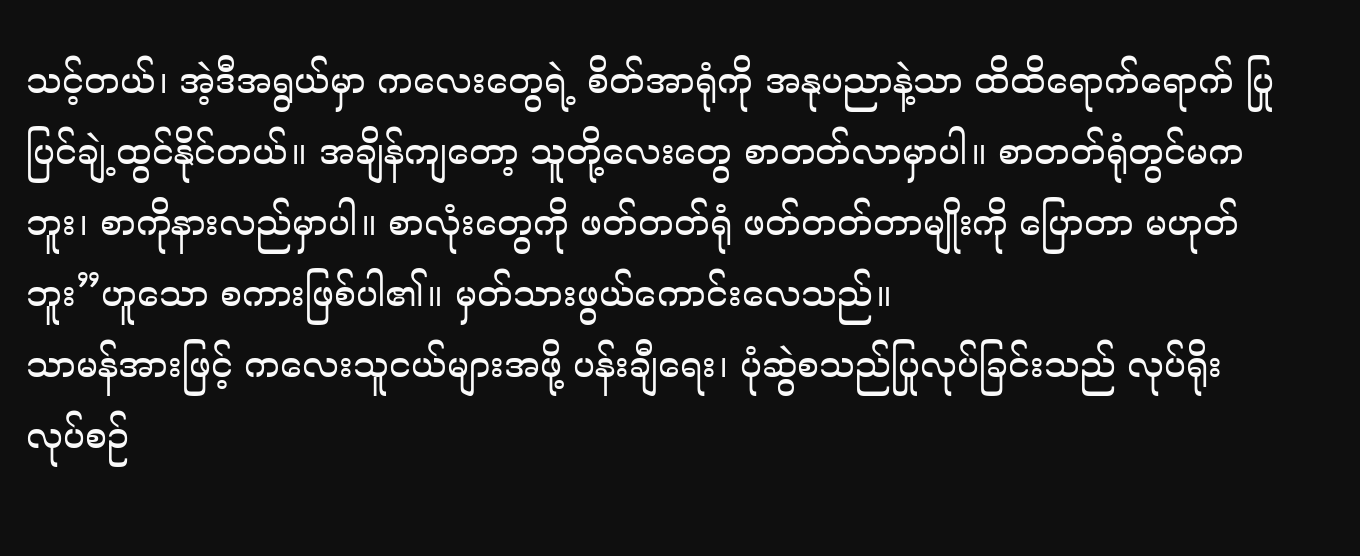သင့်တယ်၊ အဲ့ဒီအရွယ်မှာ ကလေးတွေရဲ့ စိတ်အာရုံကို အနုပညာနဲ့သာ ထိထိရောက်ရောက် ပြုပြင်ချဲ့ထွင်နိုင်တယ်။ အချိန်ကျတော့ သူတို့လေးတွေ စာတတ်လာမှာပါ။ စာတတ်ရုံတွင်မကဘူး၊ စာကိုနားလည်မှာပါ။ စာလုံးတွေကို ဖတ်တတ်ရုံ ဖတ်တတ်တာမျိုးကို ပြောတာ မဟုတ်ဘူး”ဟူသော စကားဖြစ်ပါ၏။ မှတ်သားဖွယ်ကောင်းလေသည်။
သာမန်အားဖြင့် ကလေးသူငယ်များအဖို့ ပန်းချီရေး၊ ပုံဆွဲစသည်ပြုလုပ်ခြင်းသည် လုပ်ရိုးလုပ်စဉ်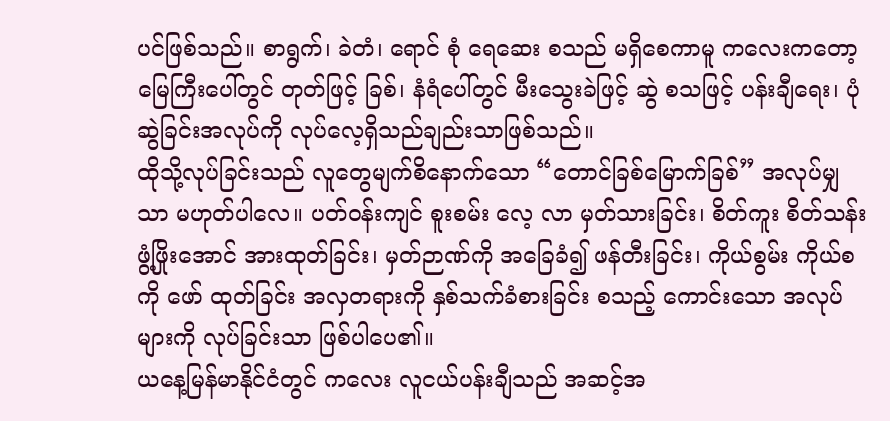ပင်ဖြစ်သည်။ စာရွက်၊ ခဲတံ၊ ရောင် စုံ ရေဆေး စသည် မရှိစေကာမူ ကလေးကတော့ မြေကြီးပေါ်တွင် တုတ်ဖြင့် ခြစ်၊ နံရံပေါ်တွင် မီးသွေးခဲဖြင့် ဆွဲ စသဖြင့် ပန်းချီရေး၊ ပုံဆွဲခြင်းအလုပ်ကို လုပ်လေ့ရှိသည်ချည်းသာဖြစ်သည်။
ထိုသို့လုပ်ခြင်းသည် လူတွေမျက်စိနောက်သော “တောင်ခြစ်မြောက်ခြစ်” အလုပ်မျှသာ မဟုတ်ပါလေ။ ပတ်ဝန်းကျင် စူးစမ်း လေ့ လာ မှတ်သားခြင်း၊ စိတ်ကူး စိတ်သန်း ဖွံ့ဖြိုးအောင် အားထုတ်ခြင်း၊ မှတ်ဉာဏ်ကို အခြေခံ၍ ဖန်တီးခြင်း၊ ကိုယ်စွမ်း ကိုယ်စကို ဖော် ထုတ်ခြင်း အလှတရားကို နှစ်သက်ခံစားခြင်း စသည့် ကောင်းသော အလုပ်များကို လုပ်ခြင်းသာ ဖြစ်ပါပေ၏။
ယနေ့မြန်မာနိုင်ငံတွင် ကလေး လူငယ်ပန်းချီသည် အဆင့်အ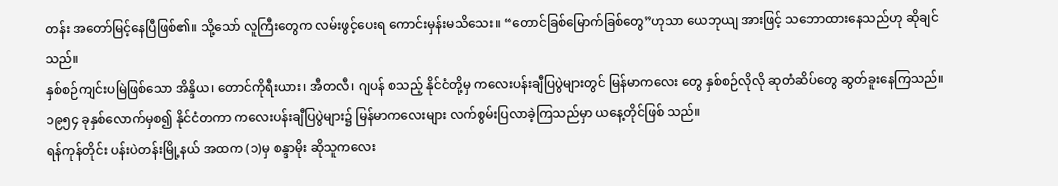တန်း အတော်မြင့်နေပြီဖြစ်၏။ သို့သော် လူကြီးတွေက လမ်းဖွင့်ပေးရ ကောင်းမှန်းမသိသေး။ “တောင်ခြစ်မြောက်ခြစ်တွေ”ဟုသာ ယေဘုယျ အားဖြင့် သဘောထားနေသည်ဟု ဆိုချင်သည်။
နှစ်စဉ်ကျင်းပမြဲဖြစ်သော အိန္ဒိယ၊ တောင်ကိုရီးယား၊ အီတလီ၊ ဂျပန် စသည့် နိုင်ငံတို့မှ ကလေးပန်းချီပြပွဲများတွင် မြန်မာကလေး တွေ နှစ်စဉ်လိုလို ဆုတံဆိပ်တွေ ဆွတ်ခူးနေကြသည်။
၁၉၅၄ ခုနှစ်လောက်မှစ၍ နိုင်ငံတကာ ကလေးပန်းချီပြပွဲများ၌ မြန်မာကလေးများ လက်စွမ်းပြလာခဲ့ကြသည်မှာ ယနေ့တိုင်ဖြစ် သည်။
ရန်ကုန်တိုင်း ပန်းပဲတန်းမြို့နယ် အထက (၁)မှ စန္ဒာမိုး ဆိုသူကလေး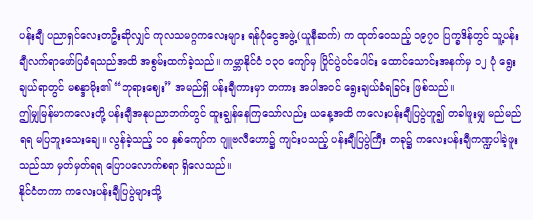ပန်းချီ ပညာရှင်လေးတဦးဆိုလျှင် ကုလသမဂ္ဂကလေးများ ရန်ပုံငွေအဖွဲ့(ယူနီဆက်) က ထုတ်ဝေသည့် ၁၉၇၀ ပြက္ခဒိန်တွင် သူ့ပန်းချီလက်ရာဖော်ပြခံရသည်အထိ အစွမ်းထက်ခဲ့သည်။ ကမ္ဘာနိုင်ငံ ၁၃၀ ကျော်မှ ပြိုင်ပွဲဝင်ပေါင်း ထောင်သောင်းအနက်မှ ၁၂ ပုံ ရွေးချယ်ရာတွင် မစန္ဒာမိုး၏ “ဘုရားဈေး” အမည်ရှိ ပန်းချီကားမှာ တကား အပါအဝင် ရွေးချယ်ခံရခြင်း ဖြစ်သည်။
ဤမျှမြန်မာကလေးတို့ ပန်းချီအနုပညာဘက်တွင် ထူးချွန်နေကြသော်လည်း ယနေ့အထိ ကလေးပန်းချီပြပွဲဟူ၍ တခါဖူးမျှ မည်မည်ရရ မပြဘူးသေးချေ။ လွန်ခဲ့သည့် ၁၀ နှစ်ကျော်က ဂျူဗလီဟော၌ ကျင်းပသည့် ပန်းချီပြပွဲကြီး တခု၌ ကလေးပန်းချီကဏ္ဍပါခဲ့ဖူးသည်သာ မှတ်မှတ်ရရ ပြောပလောက်စရာ ရှိလေသည်။
နိုင်ငံတကာ ကလေးပန်းချီပြပွဲများသို့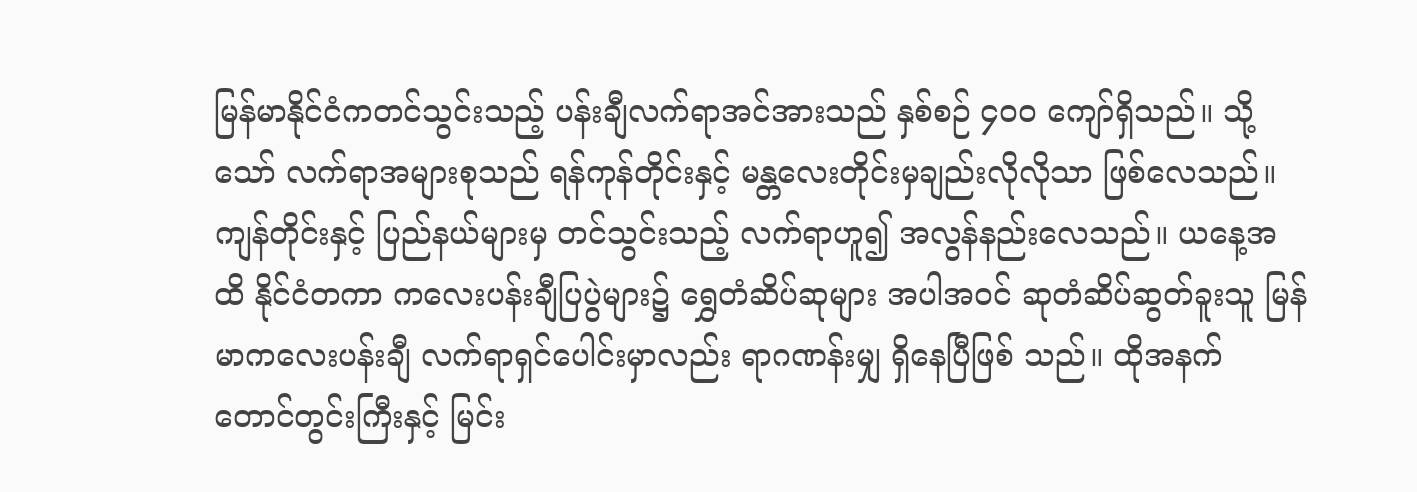မြန်မာနိုင်ငံကတင်သွင်းသည့် ပန်းချီလက်ရာအင်အားသည် နှစ်စဉ် ၄၀၀ ကျော်ရှိသည်။ သို့သော် လက်ရာအများစုသည် ရန်ကုန်တိုင်းနှင့် မန္တလေးတိုင်းမှချည်းလိုလိုသာ ဖြစ်လေသည်။
ကျန်တိုင်းနှင့် ပြည်နယ်များမှ တင်သွင်းသည့် လက်ရာဟူ၍ အလွန်နည်းလေသည်။ ယနေ့အထိ နိုင်ငံတကာ ကလေးပန်းချီပြပွဲများ၌ ရွှေတံဆိပ်ဆုများ အပါအဝင် ဆုတံဆိပ်ဆွတ်ခူးသူ မြန်မာကလေးပန်းချီ လက်ရာရှင်ပေါင်းမှာလည်း ရာဂဏန်းမျှ ရှိနေပြီဖြစ် သည်။ ထိုအနက် တောင်တွင်းကြီးနှင့် မြင်း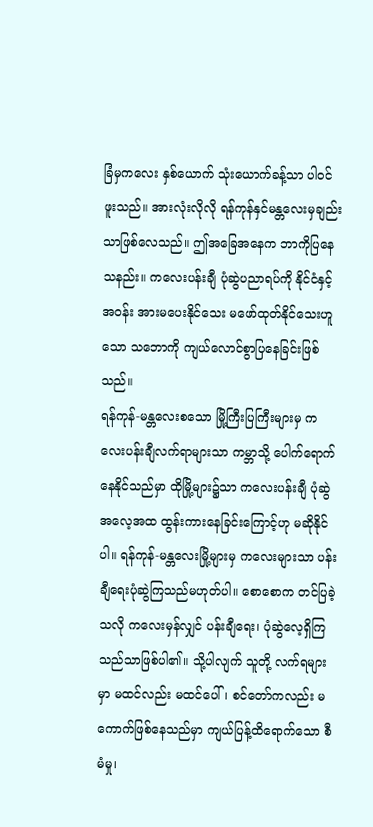ခြံမှကလေး နှစ်ယောက် သုံးယောက်ခန့်သာ ပါဝင်ဖူးသည်။ အားလုံးလိုလို ရန်ကုန်နှင်မန္တလေးမှချည်းသာဖြစ်လေသည်။ ဤအခြေအနေက ဘာကိုပြနေသနည်း။ ကလေးပန်းချီ ပုံဆွဲပညာရပ်ကို နိုင်ငံနှင့် အဝန်း အားမပေးနိုင်သေး မဖော်ထုတ်နိုင်သေးဟူသော သဘောကို ကျယ်လောင်စွာပြနေခြင်းဖြစ်သည်။
ရန်ကုန်-မန္တလေးစသော မြို့ကြီးပြကြီးများမှ ကလေးပန်းချီလက်ရာများသာ ကမ္ဘာသို့ ပေါက်ရောက်နေနိုင်သည်မှာ ထိုမြို့များ၌သာ ကလေးပန်းချီ ပုံဆွဲအလေ့အထ ထွန်းကားနေခြင်းကြောင့်ဟု မဆိုနိုင်ပါ။ ရန်ကုန်-မန္တလေးမြို့များမှ ကလေးများသာ ပန်းချီရေးပုံဆွဲကြသည်မဟုတ်ပါ။ စောစောက တင်ပြခဲ့သလို ကလေးမှန်လျှင် ပန်းချီရေး၊ ပုံဆွဲလေ့ရှိကြသည်သာဖြစ်ပါ၏။ သို့ပါလျက် သူတို့ လက်ရများမှာ မထင်လည်း မထင်ပေါ်၊ စင်တော်ကလည်း မကောက်ဖြစ်နေသည်မှာ ကျယ်ပြန့်ထိရောက်သော စီမံမှု၊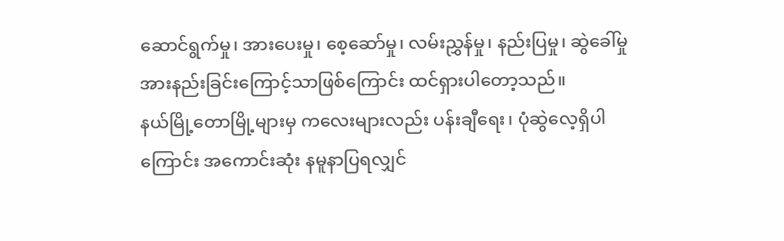ဆောင်ရွက်မှု၊ အားပေးမှု၊ စေ့ဆော်မှု၊ လမ်းညွှန်မှု၊ နည်းပြမှု၊ ဆွဲခေါ်မှု အားနည်းခြင်းကြောင့်သာဖြစ်ကြောင်း ထင်ရှားပါတော့သည်။
နယ်မြို့တောမြို့များမှ ကလေးများလည်း ပန်းချီရေး၊ ပုံဆွဲလေ့ရှိပါကြောင်း အကောင်းဆုံး နမူနာပြရလျှင်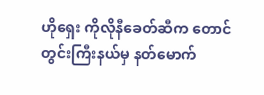ဟိုရှေး ကိုလိုနီခေတ်ဆီက တောင်တွင်းကြီးနယ်မှ နတ်မောက်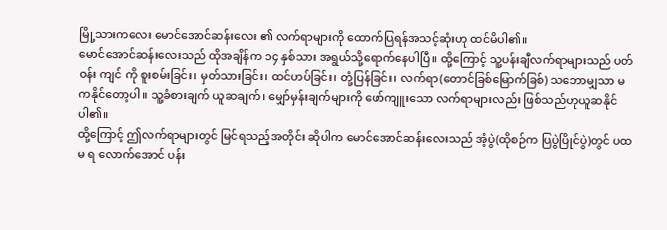မြို့သားကလေး မောင်အောင်ဆန်းလေး ၏ လက်ရာများကို ထောက်ပြရန်အသင့်ဆုံးဟု ထင်မိပါ၏။
မောင်အောင်ဆန်းလေးသည် ထိုအချိန်က ၁၄ နှစ်သား အရွယ်သို့ရောက်နေပါပြီ။ ထို့ကြောင့် သူ့ပန်းချီလက်ရာများသည် ပတ်ဝန်း ကျင် ကို စူးစမ်းခြင်း၊ မှတ်သားခြင်း၊ ထင်ဟပ်ခြင်း၊ တုံ့ပြန်ခြင်း၊ လက်ရာ(တောင်ခြစ်မြောက်ခြစ်) သဘောမျှသာ မကနိုင်တော့ပါ။ သူ့ခံစားချက် ယူဆချက်၊ မျှော်မှန်းချက်များကို ဖော်ကျူးသော လက်ရာများလည်း ဖြစ်သည်ဟုယူဆနိုင်ပါ၏။
ထို့ကြောင့် ဤလက်ရာများတွင် မြင်ရသည့်အတိုင်း ဆိုပါက မောင်အောင်ဆန်းလေးသည် အံ့ပွဲ(ထိုစဉ်က ပြပွဲပြိုင်ပွဲ)တွင် ပထမ ရ လောက်အောင် ပန်း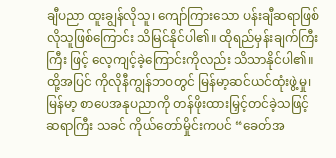ချီပညာ ထူးချွန်လိုသူ၊ ကျော်ကြားသော ပန်းချီဆရာဖြစ်လိုသူဖြစ်ကြောင်း သိမြင်နိုင်ပါ၏။ ထိုရည်မှန်းချက်ကြီးကြီး ဖြင့် လေ့ကျင့်ခဲ့ကြောင်းကိုလည်း သိသာနိုင်ပါ၏။
ထို့အပြင် ကိုလိုနီကျွန်ဘဝတွင် မြန်မာ့ဆင်ယင်ထုံးဖွဲ့မှု၊ မြန်မာ့ စာပေအနုပညာကို တန်ဖိုးထားမြှင့်တင်ခဲ့သဖြင့် ဆရာကြီး သခင် ကိုယ်တော်မှိုင်းကပင် “ခေတ်အ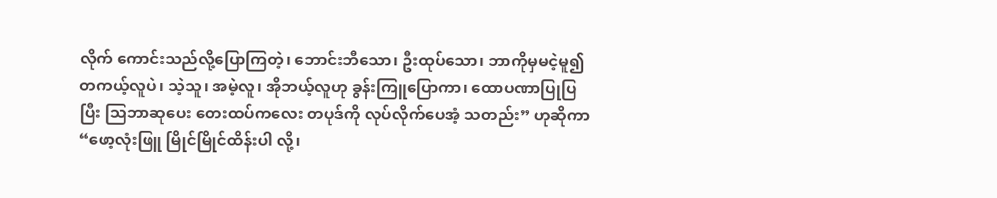လိုက် ကောင်းသည်လို့ပြောကြတဲ့၊ ဘောင်းဘီသော၊ ဦးထုပ်သော၊ ဘာကိုမှမငဲ့မူ၍ တကယ့်လူပဲ၊ သဲ့သူ၊ အမဲ့လူ၊ အိုဘယ့်လူဟု ခွန်းကြူပြောကာ၊ ထောပဏာပြုပြပြီး သြဘာဆုပေး တေးထပ်ကလေး တပုဒ်ကို လုပ်လိုက်ပေအံ့ သတည်း” ဟုဆိုကာ “ဖော့လုံးဖြူ မြိုင်မြိုင်ထိန်းပါ လို့၊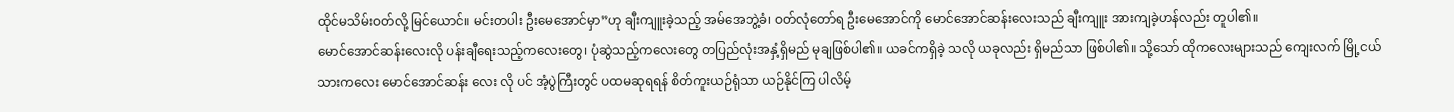ထိုင်မသိမ်းဝတ်လို့ မြင်ယောင်။ မင်းတပါး ဦးမေအောင်မှာ”ဟု ချီးကျူးခဲ့သည့် အမ်အေဘွဲ့ခံ၊ ဝတ်လုံတော်ရ ဦးမေအောင်ကို မောင်အောင်ဆန်းလေးသည် ချီးကျူး အားကျခဲ့ဟန်လည်း တူပါ၏။
မောင်အောင်ဆန်းလေးလို ပန်းချီရေးသည့်ကလေးတွေ၊ ပုံဆွဲသည့်ကလေးတွေ တပြည်လုံးအနှံ့ရှိမည် မုချဖြစ်ပါ၏။ ယခင်ကရှိခဲ့ သလို ယခုလည်း ရှိမည်သာ ဖြစ်ပါ၏။ သို့သော် ထိုကလေးများသည် ကျေးလက် မြို့ငယ်သားကလေး မောင်အောင်ဆန်း လေး လို ပင် အံ့ပွဲကြီးတွင် ပထမဆုရရန် စိတ်ကူးယဉ်ရုံသာ ယဉ်နိုင်ကြ ပါလိမ့်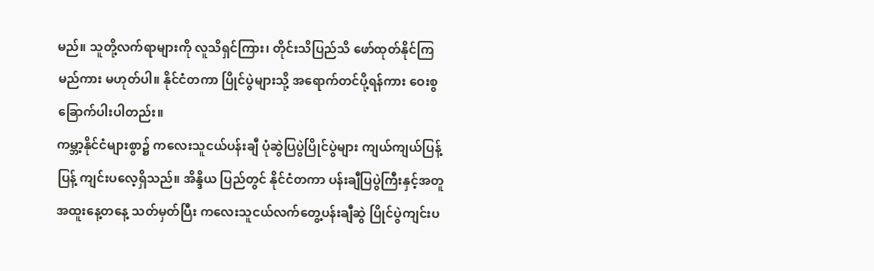မည်။ သူတို့လက်ရာများကို လူသိရှင်ကြား၊ တိုင်းသိပြည်သိ ဖော်ထုတ်နိုင်ကြမည်ကား မဟုတ်ပါ။ နိုင်ငံတကာ ပြိုင်ပွဲများသို့ အရောက်တင်ပို့ရန်ကား ဝေးစွခြောက်ပါးပါတည်း။
ကမ္ဘာ့နိုင်ငံများစွာ၌ ကလေးသူငယ်ပန်းချီ ပုံဆွဲပြပွဲပြိုင်ပွဲများ ကျယ်ကျယ်ပြန့်ပြန့် ကျင်းပလေ့ရှိသည်။ အိန္ဒိယ ပြည်တွင် နိုင်ငံတကာ ပန်းချီပြပွဲကြီးနှင့်အတူ အထူးနေ့တနေ့ သတ်မှတ်ပြီး ကလေးသူငယ်လက်တွေ့ပန်းချီဆွဲ ပြိုင်ပွဲကျင်းပ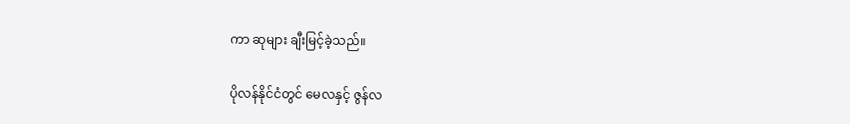ကာ ဆုများ ချီးမြင့်ခဲ့သည်။

ပိုလန်နိုင်ငံတွင် မေလနှင့် ဇွန်လ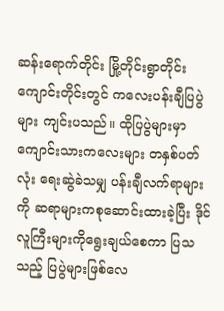ဆန်းရောက်တိုင်း မြို့တိုင်းရွာတိုင်း ကျောင်းတိုင်းတွင် ကလေးပန်းချီပြပွဲများ ကျင်းပသည်။ ထိုပြပွဲများမှာ ကျောင်းသားကလေးများ တနှစ်ပတ်လုံး ရေးဆွဲခဲသမျှ ပန်းချီလက်ရာများကို ဆရာများကစုဆောင်းထားခဲ့ပြီး ဒိုင်လူကြီးများကိုရွေးချယ်စေကာ ပြသသည့် ပြပွဲများဖြစ်လေ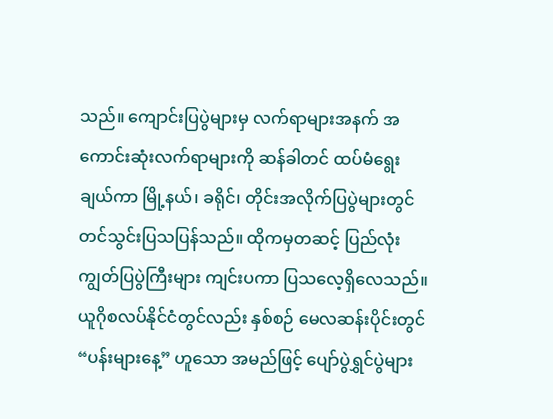သည်။ ကျောင်းပြပွဲများမှ လက်ရာများအနက် အကောင်းဆုံးလက်ရာများကို ဆန်ခါတင် ထပ်မံရွေးချယ်ကာ မြို့နယ်၊ ခရိုင်၊ တိုင်းအလိုက်ပြပွဲများတွင် တင်သွင်းပြသပြန်သည်။ ထိုကမှတဆင့် ပြည်လုံးကျွတ်ပြပွဲကြီးများ ကျင်းပကာ ပြသလေ့ရှိလေသည်။
ယူဂိုစလပ်နိုင်ငံတွင်လည်း နှစ်စဉ် မေလဆန်းပိုင်းတွင် “ပန်းများနေ့” ဟူသော အမည်ဖြင့် ပျော်ပွဲရွှင်ပွဲများ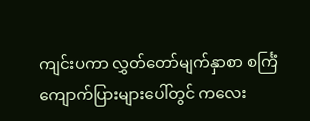ကျင်းပကာ လွှတ်တော်မျက်နှာစာ စင်္ကြံ ကျောက်ပြားများပေါ်တွင် ကလေး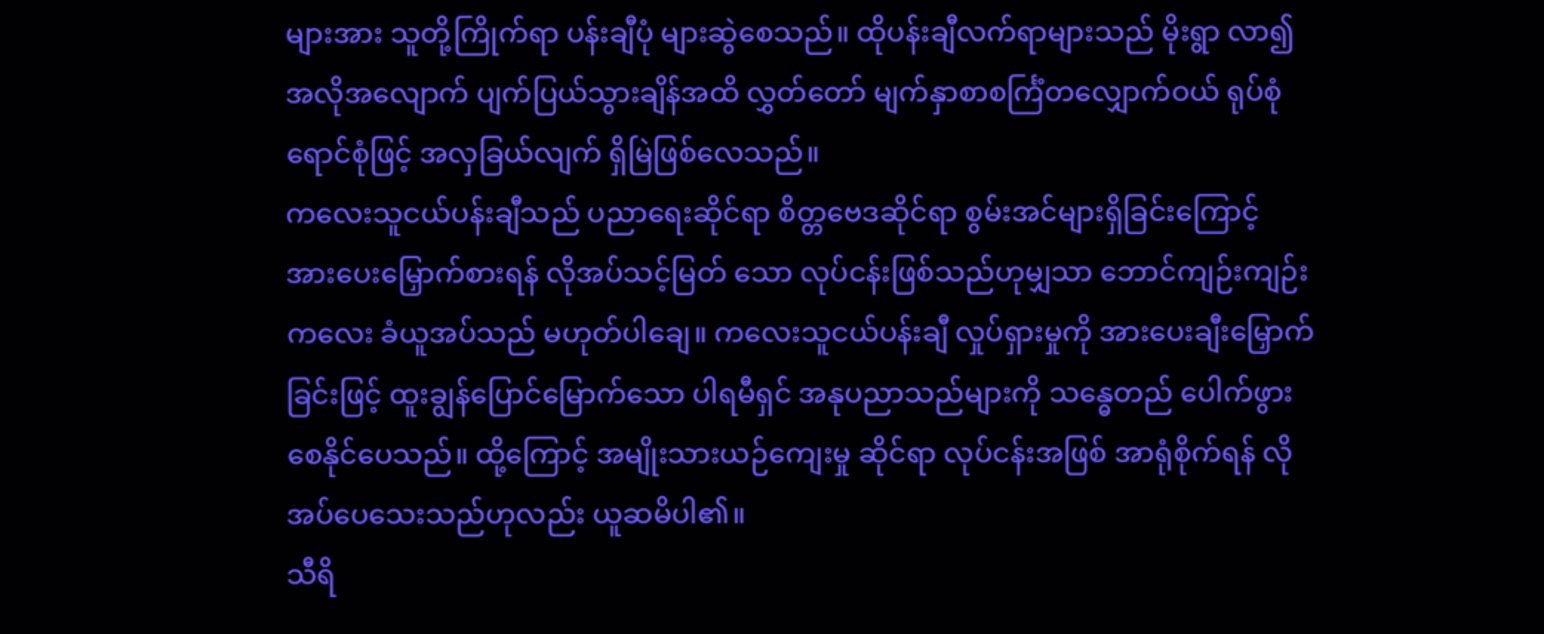များအား သူတို့ကြိုက်ရာ ပန်းချီပုံ များဆွဲစေသည်။ ထိုပန်းချီလက်ရာများသည် မိုးရွာ လာ၍ အလိုအလျောက် ပျက်ပြယ်သွားချိန်အထိ လွှတ်တော် မျက်နှာစာစင်္ကြံတလျှောက်ဝယ် ရုပ်စုံရောင်စုံဖြင့် အလှခြယ်လျက် ရှိမြဲဖြစ်လေသည်။
ကလေးသူငယ်ပန်းချီသည် ပညာရေးဆိုင်ရာ စိတ္တဗေဒဆိုင်ရာ စွမ်းအင်များရှိခြင်းကြောင့် အားပေးမြှောက်စားရန် လိုအပ်သင့်မြတ် သော လုပ်ငန်းဖြစ်သည်ဟုမျှသာ ဘောင်ကျဉ်းကျဉ်းကလေး ခံယူအပ်သည် မဟုတ်ပါချေ။ ကလေးသူငယ်ပန်းချီ လှုပ်ရှားမှုကို အားပေးချီးမြှောက်ခြင်းဖြင့် ထူးချွန်ပြောင်မြောက်သော ပါရမီရှင် အနုပညာသည်များကို သန္ဓေတည် ပေါက်ဖွားစေနိုင်ပေသည်။ ထို့ကြောင့် အမျိုးသားယဉ်ကျေးမှု ဆိုင်ရာ လုပ်ငန်းအဖြစ် အာရုံစိုက်ရန် လိုအပ်ပေသေးသည်ဟုလည်း ယူဆမိပါ၏။
သီရိ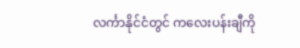လင်္ကာနိုင်ငံတွင် ကလေးပန်းချီကို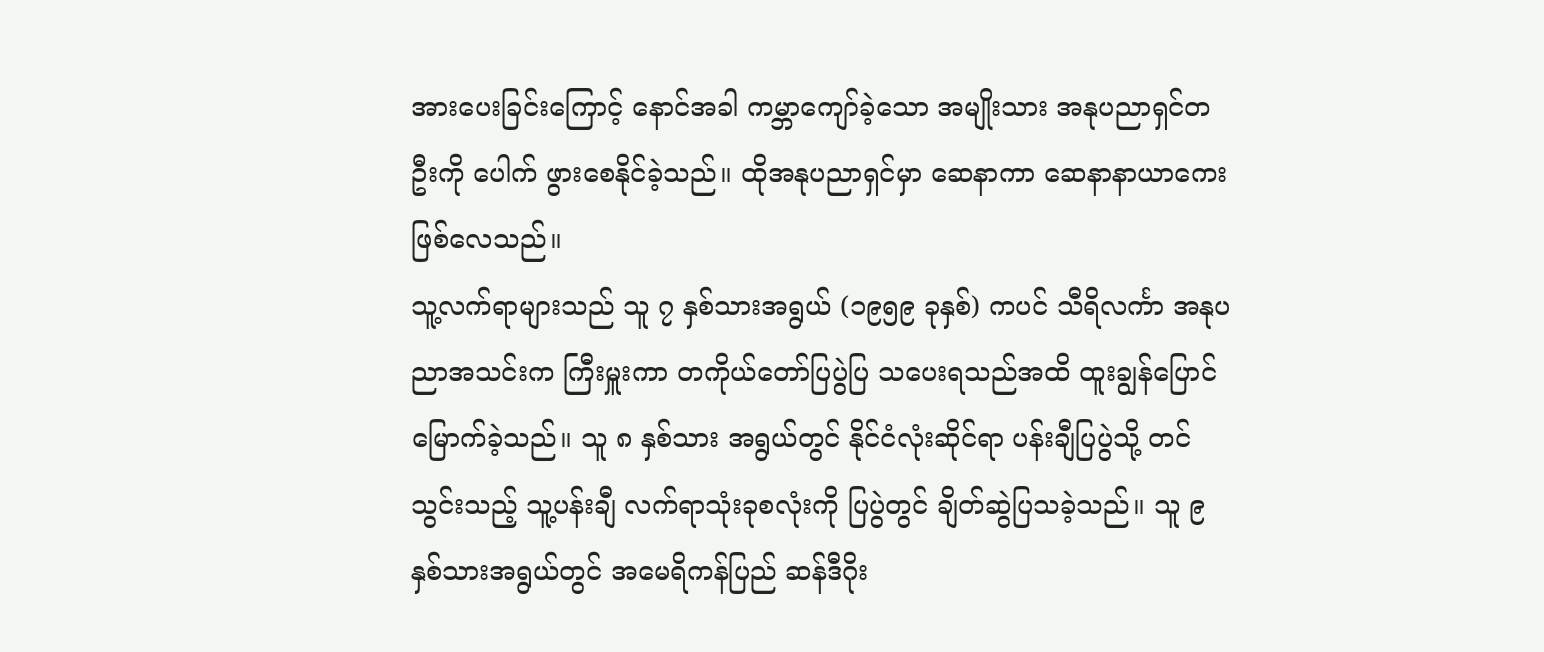အားပေးခြင်းကြောင့် နောင်အခါ ကမ္ဘာကျော်ခဲ့သော အမျိုးသား အနုပညာရှင်တဦးကို ပေါက် ဖွားစေနိုင်ခဲ့သည်။ ထိုအနုပညာရှင်မှာ ဆေနာကာ ဆေနာနာယာကေး ဖြစ်လေသည်။
သူ့လက်ရာများသည် သူ ၇ နှစ်သားအရွယ် (၁၉၅၉ ခုနှစ်) ကပင် သီရိလင်္ကာ အနုပညာအသင်းက ကြီးမှူးကာ တကိုယ်တော်ပြပွဲပြ သပေးရသည်အထိ ထူးချွန်ပြောင်မြောက်ခဲ့သည်။ သူ ၈ နှစ်သား အရွယ်တွင် နိုင်ငံလုံးဆိုင်ရာ ပန်းချီပြပွဲသို့ တင်သွင်းသည့် သူ့ပန်းချီ လက်ရာသုံးခုစလုံးကို ပြပွဲတွင် ချိတ်ဆွဲပြသခဲ့သည်။ သူ ၉ နှစ်သားအရွယ်တွင် အမေရိကန်ပြည် ဆန်ဒီဂိုး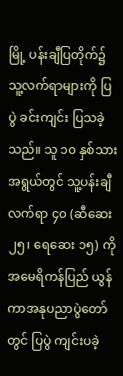မြို့ ပန်းချီပြတိုက်၌ သူ့လက်ရာများကို ပြပွဲ ခင်းကျင်း ပြသခဲ့သည်။ သူ ၁၀ နှစ်သား အရွယ်တွင် သူ့ပန်းချီလက်ရာ ၄၀ (ဆီဆေး ၂၅၊ ရေဆေး ၁၅) ကို အမေရိကန်ပြည် ယွန်ကာအနုပညာပွဲတော်တွင် ပြပွဲ ကျင်းပခဲ့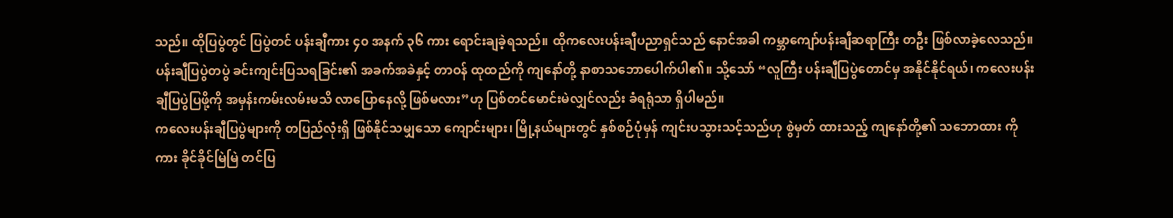သည်။ ထိုပြပွဲတွင် ပြပွဲတင် ပန်းချီကား ၄၀ အနက် ၃၆ ကား ရောင်းချခဲ့ရသည်။ ထိုကလေးပန်းချီပညာရှင်သည် နောင်အခါ ကမ္ဘာကျော်ပန်းချီဆရာကြီး တဦး ဖြစ်လာခဲ့လေသည်။
ပန်းချီပြပွဲတပွဲ ခင်းကျင်းပြသရခြင်း၏ အခက်အခဲနှင့် တာဝန် ထုထည်ကို ကျနော်တို့ နာစာသဘောပေါက်ပါ၏။ သို့သော် “လူကြီး ပန်းချီပြပွဲတောင်မှ အနိုင်နိုင်ရယ်၊ ကလေးပန်းချီပြပွဲပြဖို့ကို အမှန်းကမ်းလမ်းမသိ လာပြောနေလို့ ဖြစ်မလား”ဟု ပြစ်တင်မောင်းမဲလျှင်လည်း ခံရရုံသာ ရှိပါမည်။
ကလေးပန်းချီပြပွဲများကို တပြည်လုံးရှိ ဖြစ်နိုင်သမျှသော ကျောင်းများ၊ မြို့နယ်များတွင် နှစ်စဉ်ပုံမှန် ကျင်းပသွားသင့်သည်ဟု စွဲမှတ် ထားသည့် ကျနော်တို့၏ သဘောထား ကိုကား ခိုင်ခိုင်မြဲမြဲ တင်ပြ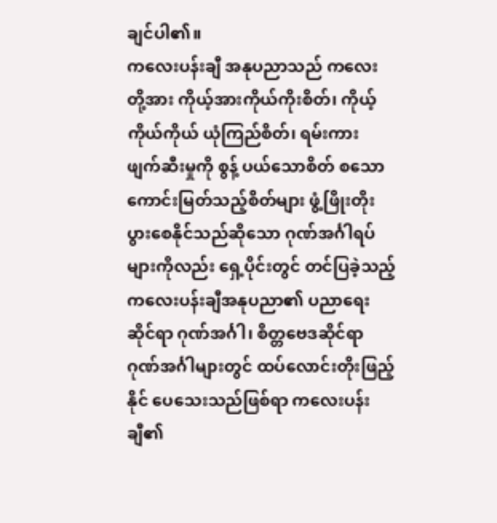ချင်ပါ၏။
ကလေးပန်းချီ အနုပညာသည် ကလေးတို့အား ကိုယ့်အားကိုယ်ကိုးစိတ်၊ ကိုယ့်ကိုယ်ကိုယ် ယုံကြည်စိတ်၊ ရမ်းကား ဖျက်ဆီးမှုကို စွန့် ပယ်သောစိတ် စသော ကောင်းမြတ်သည့်စိတ်များ ဖွံ့ဖြိုးတိုးပွားစေနိုင်သည်ဆိုသော ဂုဏ်အင်္ဂါရပ်များကိုလည်း ရှေ့ပိုင်းတွင် တင်ပြခဲ့သည့် ကလေးပန်းချီအနုပညာ၏ ပညာရေးဆိုင်ရာ ဂုဏ်အင်္ဂါ၊ စိတ္တဗေဒဆိုင်ရာ ဂုဏ်အင်္ဂါများတွင် ထပ်လောင်းတိုးဖြည့်နိုင် ပေသေးသည်ဖြစ်ရာ ကလေးပန်းချီ၏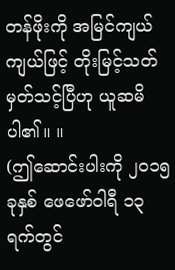တန်ဖိုးကို အမြင်ကျယ်ကျယ်ဖြင့် တိုးမြင့်သတ်မှတ်သင့်ပြီဟု ယူဆမိပါ၏။ ။
(ဤဆောင်းပါးကို ၂၀၁၅ ခုနှစ် ဖေဖော်ဝါရီ ၁၃ ရက်တွင်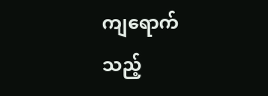ကျရောက်သည့်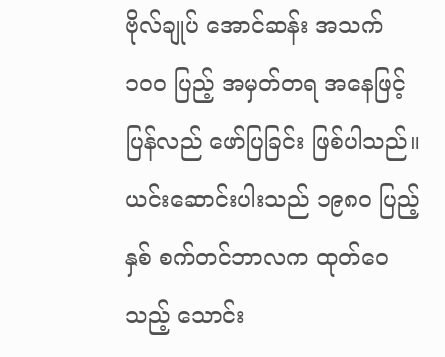ဗိုလ်ချုပ် အောင်ဆန်း အသက် ၁၀၀ ပြည့် အမှတ်တရ အနေဖြင့် ပြန်လည် ဖော်ပြခြင်း ဖြစ်ပါသည်။ ယင်းဆောင်းပါးသည် ၁၉၈၀ ပြည့်နှစ် စက်တင်ဘာလက ထုတ်ဝေသည့် သောင်း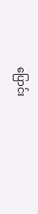ပြောင်း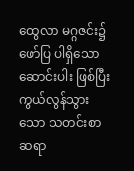ထွေလာ မဂ္ဂဇင်း၌ ဖော်ပြ ပါရှိသော ဆောင်းပါး ဖြစ်ပြီး ကွယ်လွန်သွားသော သတင်းစာ ဆရာ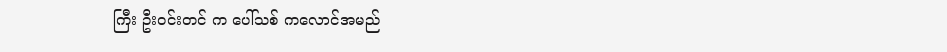ကြီး ဦးဝင်းတင် က ပေါ်သစ် ကလောင်အမည်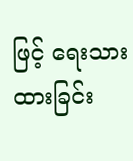ဖြင့် ရေးသားထားခြင်း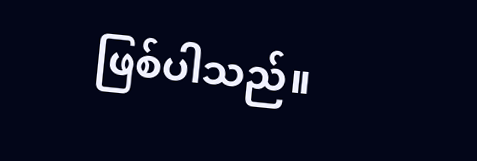ဖြစ်ပါသည်။